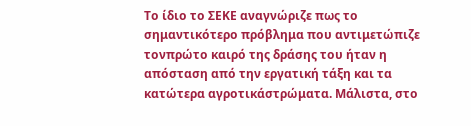Το ίδιο το ΣΕΚΕ αναγνώριζε πως το σημαντικότερο πρόβλημα που αντιμετώπιζε τονπρώτο καιρό της δράσης του ήταν η απόσταση από την εργατική τάξη και τα κατώτερα αγροτικάστρώματα. Μάλιστα, στο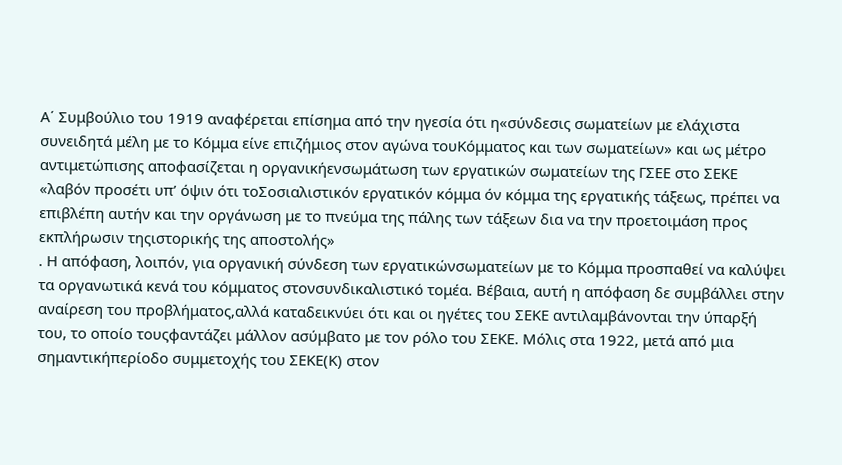Α΄ Συμβούλιο του 1919 αναφέρεται επίσημα από την ηγεσία ότι η«σύνδεσις σωματείων με ελάχιστα συνειδητά μέλη με το Κόμμα είνε επιζήμιος στον αγώνα τουΚόμματος και των σωματείων» και ως μέτρο αντιμετώπισης αποφασίζεται η οργανικήενσωμάτωση των εργατικών σωματείων της ΓΣΕΕ στο ΣΕΚΕ «λαβόν προσέτι υπ’ όψιν ότι τοΣοσιαλιστικόν εργατικόν κόμμα όν κόμμα της εργατικής τάξεως, πρέπει να επιβλέπη αυτήν και την οργάνωση με το πνεύμα της πάλης των τάξεων δια να την προετοιμάση προς εκπλήρωσιν τηςιστορικής της αποστολής»
. Η απόφαση, λοιπόν, για οργανική σύνδεση των εργατικώνσωματείων με το Κόμμα προσπαθεί να καλύψει τα οργανωτικά κενά του κόμματος στονσυνδικαλιστικό τομέα. Βέβαια, αυτή η απόφαση δε συμβάλλει στην αναίρεση του προβλήματος,αλλά καταδεικνύει ότι και οι ηγέτες του ΣΕΚΕ αντιλαμβάνονται την ύπαρξή του, το οποίο τουςφαντάζει μάλλον ασύμβατο με τον ρόλο του ΣΕΚΕ. Μόλις στα 1922, μετά από μια σημαντικήπερίοδο συμμετοχής του ΣΕΚΕ(Κ) στον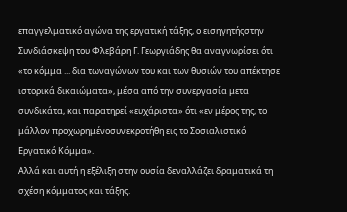επαγγελματικό αγώνα της εργατική τάξης, ο εισηγητήςστην Συνδιάσκεψη του Φλεβάρη Γ. Γεωργιάδης θα αναγνωρίσει ότι «το κόμμα ... δια τωναγώνων του και των θυσιών του απέκτησε ιστορικά δικαιώματα», μέσα από την συνεργασία μετα συνδικάτα, και παρατηρεί «ευχάριστα» ότι «εν μέρος της, το μάλλον προχωρημένοσυνεκροτήθη εις το Σοσιαλιστικό Εργατικό Κόμμα».
Αλλά και αυτή η εξέλιξη στην ουσία δεναλλάζει δραματικά τη σχέση κόμματος και τάξης.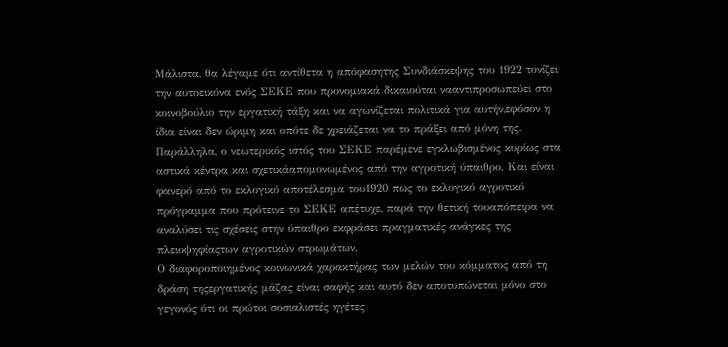Μάλιστα, θα λέγαμε ότι αντίθετα η απόφασητης Συνδιάσκεψης του 1922 τονίζει την αυτοεικόνα ενός ΣΕΚΕ που προνομιακά δικαιούται νααντιπροσωπεύει στο κοινοβούλιο την εργατική τάξη και να αγωνίζεται πολιτικά για αυτήν,εφόσον η ίδια είναι δεν ώριμη και οπότε δε χρειάζεται να το πράξει από μόνη της. Παράλληλα, ο νεωτερικός ιστός του ΣΕΚΕ παρέμενε εγκλωβισμένος κυρίως στα αστικά κέντρα και σχετικάαπομονωμένος από την αγροτική ύπαιθρο. Και είναι φανερό από το εκλογικό αποτέλεσμα του1920 πως το εκλογικό αγροτικό πρόγραμμα που πρότεινε το ΣΕΚΕ απέτυχε, παρά την θετική τουαπόπειρα να αναλύσει τις σχέσεις στην ύπαιθρο εκφράσει πραγματικές ανάγκες της πλειοψηφίαςτων αγροτικών στρωμάτων.
Ο διαφοροποιημένος κοινωνικά χαρακτήρας των μελών του κόμματος από τη δράση τηςεργατικής μάζας είναι σαφής και αυτό δεν αποτυπώνεται μόνο στο γεγονός ότι οι πρώτοι σοσιαλιστές ηγέτες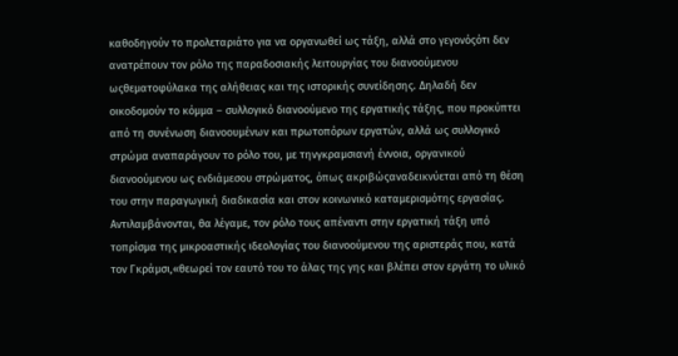καθοδηγούν το προλεταριάτο για να οργανωθεί ως τάξη, αλλά στο γεγονόςότι δεν ανατρέπουν τον ρόλο της παραδοσιακής λειτουργίας του διανοούμενου ωςθεματοφύλακα της αλήθειας και της ιστορικής συνείδησης. Δηλαδή δεν οικοδομούν το κόμμα – συλλογικό διανοούμενο της εργατικής τάξης, που προκύπτει από τη συνένωση διανοουμένων και πρωτοπόρων εργατών, αλλά ως συλλογικό στρώμα αναπαράγουν το ρόλο του, με τηνγκραμσιανή έννοια, οργανικού διανοούμενου ως ενδιάμεσου στρώματος, όπως ακριβώςαναδεικνύεται από τη θέση του στην παραγωγική διαδικασία και στον κοινωνικό καταμερισμότης εργασίας. Αντιλαμβάνονται, θα λέγαμε, τον ρόλο τους απέναντι στην εργατική τάξη υπό τοπρίσμα της μικροαστικής ιδεολογίας του διανοούμενου της αριστεράς που, κατά τον Γκράμσι,«θεωρεί τον εαυτό του το άλας της γης και βλέπει στον εργάτη το υλικό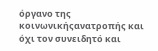όργανο της κοινωνικήςανατροπής και όχι τον συνειδητό και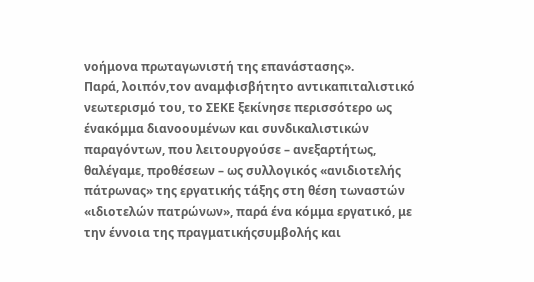νοήμονα πρωταγωνιστή της επανάστασης».
Παρά, λοιπόν,τον αναμφισβήτητο αντικαπιταλιστικό νεωτερισμό του, το ΣΕΚΕ ξεκίνησε περισσότερο ως ένακόμμα διανοουμένων και συνδικαλιστικών παραγόντων, που λειτουργούσε – ανεξαρτήτως, θαλέγαμε, προθέσεων – ως συλλογικός «ανιδιοτελής πάτρωνας» της εργατικής τάξης στη θέση τωναστών «ιδιοτελών πατρώνων», παρά ένα κόμμα εργατικό, με την έννοια της πραγματικήςσυμβολής και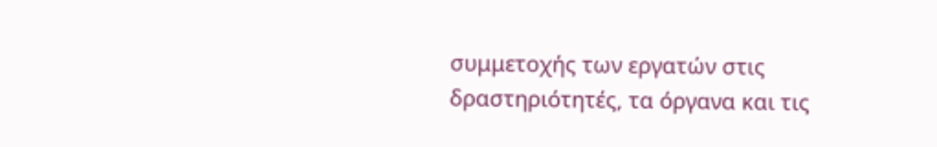συμμετοχής των εργατών στις δραστηριότητές, τα όργανα και τις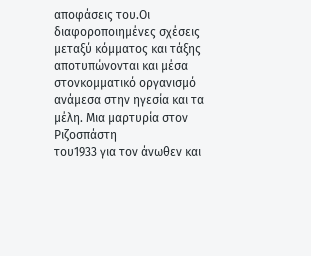αποφάσεις του.Οι διαφοροποιημένες σχέσεις μεταξύ κόμματος και τάξης αποτυπώνονται και μέσα στονκομματικό οργανισμό ανάμεσα στην ηγεσία και τα μέλη. Μια μαρτυρία στον
Ριζοσπάστη
του1933 για τον άνωθεν και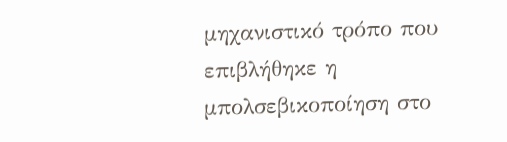μηχανιστικό τρόπο που επιβλήθηκε η μπολσεβικοποίηση στο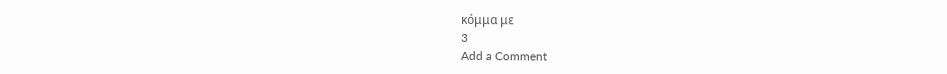κόμμα με
3
Add a Comment